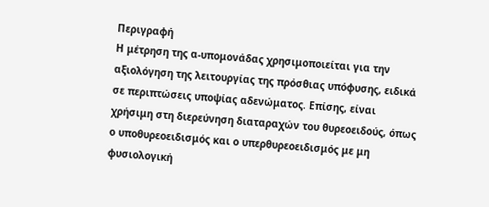Περιγραφή
Η μέτρηση της α-υπομονάδας χρησιμοποιείται για την αξιολόγηση της λειτουργίας της πρόσθιας υπόφυσης, ειδικά σε περιπτώσεις υποψίας αδενώματος. Επίσης, είναι χρήσιμη στη διερεύνηση διαταραχών του θυρεοειδούς, όπως ο υποθυρεοειδισμός και ο υπερθυρεοειδισμός με μη φυσιολογική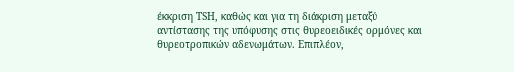έκκριση TSH, καθώς και για τη διάκριση μεταξύ αντίστασης της υπόφυσης στις θυρεοειδικές ορμόνες και θυρεοτροπικών αδενωμάτων. Επιπλέον,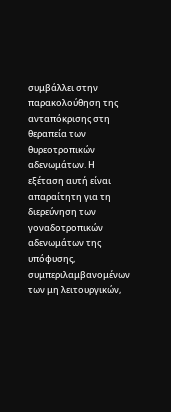συμβάλλει στην παρακολούθηση της ανταπόκρισης στη θεραπεία των θυρεοτροπικών αδενωμάτων. Η εξέταση αυτή είναι απαραίτητη για τη διερεύνηση των γοναδοτροπικών αδενωμάτων της υπόφυσης, συμπεριλαμβανομένων των μη λειτουργικών,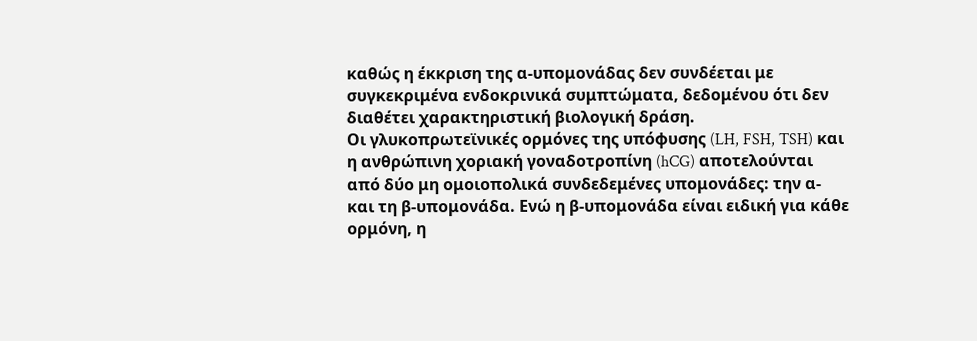καθώς η έκκριση της α-υπομονάδας δεν συνδέεται με συγκεκριμένα ενδοκρινικά συμπτώματα, δεδομένου ότι δεν διαθέτει χαρακτηριστική βιολογική δράση.
Οι γλυκοπρωτεϊνικές ορμόνες της υπόφυσης (LH, FSH, TSH) και η ανθρώπινη χοριακή γοναδοτροπίνη (hCG) αποτελούνται από δύο μη ομοιοπολικά συνδεδεμένες υπομονάδες: την α- και τη β-υπομονάδα. Ενώ η β-υπομονάδα είναι ειδική για κάθε ορμόνη, η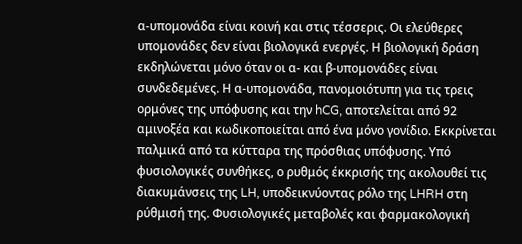α-υπομονάδα είναι κοινή και στις τέσσερις. Οι ελεύθερες υπομονάδες δεν είναι βιολογικά ενεργές. Η βιολογική δράση εκδηλώνεται μόνο όταν οι α- και β-υπομονάδες είναι συνδεδεμένες. Η α-υπομονάδα, πανομοιότυπη για τις τρεις ορμόνες της υπόφυσης και την hCG, αποτελείται από 92 αμινοξέα και κωδικοποιείται από ένα μόνο γονίδιο. Εκκρίνεται παλμικά από τα κύτταρα της πρόσθιας υπόφυσης. Υπό φυσιολογικές συνθήκες, ο ρυθμός έκκρισής της ακολουθεί τις διακυμάνσεις της LH, υποδεικνύοντας ρόλο της LHRH στη ρύθμισή της. Φυσιολογικές μεταβολές και φαρμακολογική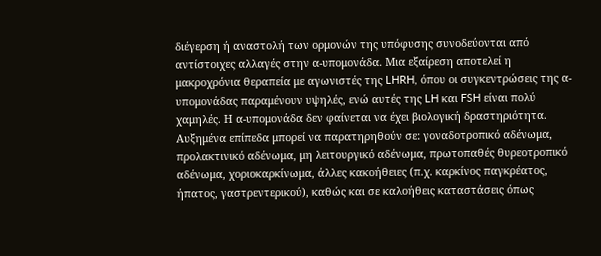διέγερση ή αναστολή των ορμονών της υπόφυσης συνοδεύονται από αντίστοιχες αλλαγές στην α-υπομονάδα. Μια εξαίρεση αποτελεί η μακροχρόνια θεραπεία με αγωνιστές της LHRH, όπου οι συγκεντρώσεις της α-υπομονάδας παραμένουν υψηλές, ενώ αυτές της LH και FSH είναι πολύ χαμηλές. Η α-υπομονάδα δεν φαίνεται να έχει βιολογική δραστηριότητα.
Αυξημένα επίπεδα μπορεί να παρατηρηθούν σε: γοναδοτροπικό αδένωμα, προλακτινικό αδένωμα, μη λειτουργικό αδένωμα, πρωτοπαθές θυρεοτροπικό αδένωμα, χοριοκαρκίνωμα, άλλες κακοήθειες (π.χ. καρκίνος παγκρέατος, ήπατος, γαστρεντερικού), καθώς και σε καλοήθεις καταστάσεις όπως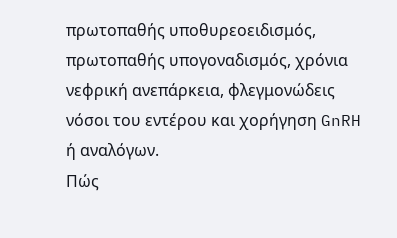πρωτοπαθής υποθυρεοειδισμός, πρωτοπαθής υπογοναδισμός, χρόνια νεφρική ανεπάρκεια, φλεγμονώδεις νόσοι του εντέρου και χορήγηση GnRH ή αναλόγων.
Πώς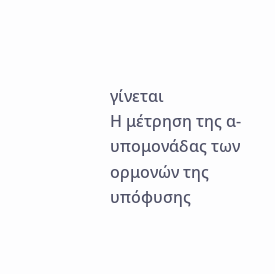γίνεται
Η μέτρηση της α-υπομονάδας των ορμονών της υπόφυσης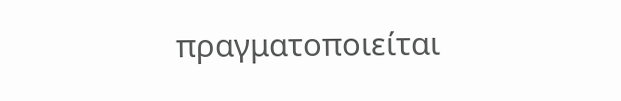πραγματοποιείται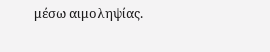μέσω αιμοληψίας.